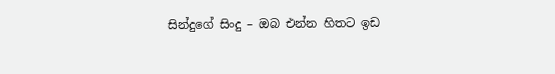සින්දුගේ සිංදු – ඔබ එන්න හිතට ඉඩ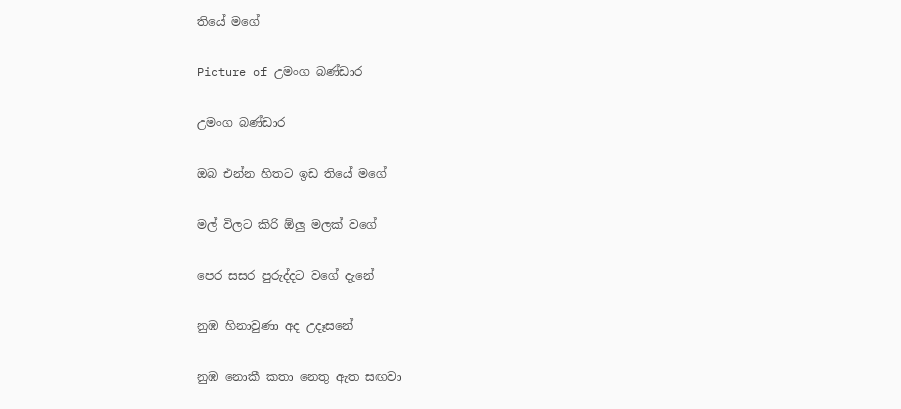තියේ මගේ

Picture of උමංග බණ්ඩාර

උමංග බණ්ඩාර

ඔබ එන්න හිතට ඉඩ තියේ මගේ

මල් විලට කිරි ඕලු මලක් වගේ

පෙර සසර පුරුද්දට වගේ දැනේ

නුඹ හිනාවුණා අද උදෑසනේ

නුඹ නොකී කතා නෙතු ඇත සඟවා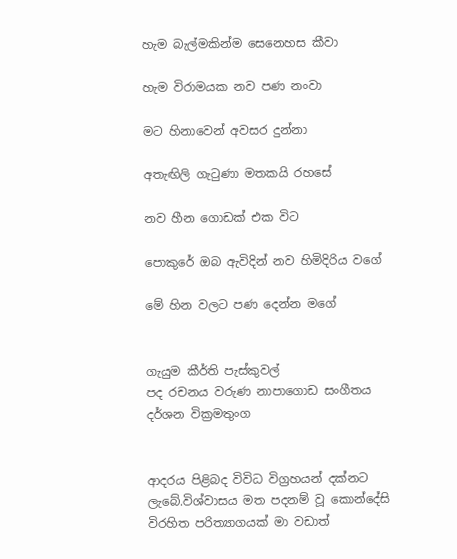හැම බැල්මකින්ම සෙනෙහස කීවා

හැම විරාමයක නව පණ නංවා

මට හිනාවෙන් අවසර දුන්නා

අතැඟිලි ගැටුණා මතකයි රහසේ

නව හීන ගොඩක් එක විට

පොකුරේ ඔබ ඇවිදින් නව හිමිදිරිය වගේ

මේ හින වලට පණ දෙන්න මගේ


ගැයුම කීර්ති පැස්කුවල්
පද රචනය වරුණ නාපාගොඩ සංගීතය දර්ශන වික්‍රමතුංග


ආදරය පිළිබද විවිධ විග්‍රහයන් දක්නට ලැබේ.විශ්වාසය මත පදනම් වූ කොන්දේසි විරහිත පරිත්‍යාගයක් මා වඩාත්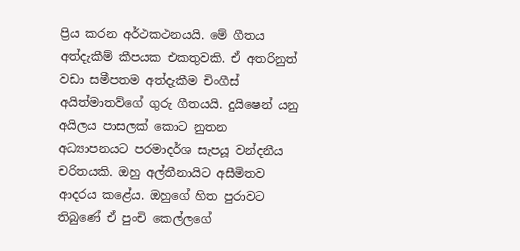ප්‍රිය කරන අර්ථකථනයයි. මේ ගීතය අත්දැකීම් කීපයක එකතුවකි. ඒ අතරිනුත් වඩා සමීපතම අත්දැකීම චිංගීස් අයිත්මාතව්ගේ ගුරු ගීතයයි. දුයිෂෙන් යනු අයිලය පාසලක් කොට නුතන අධ්‍යාපනයට පරමාදර්ශ සැපයූ වන්දනීය චරිතයකි. ඔහු අල්තීනායිට අසීමිතව ආදරය කළේය. ඔහුගේ හිත පුරාවට තිබුණේ ඒ පුංචි කෙල්ලගේ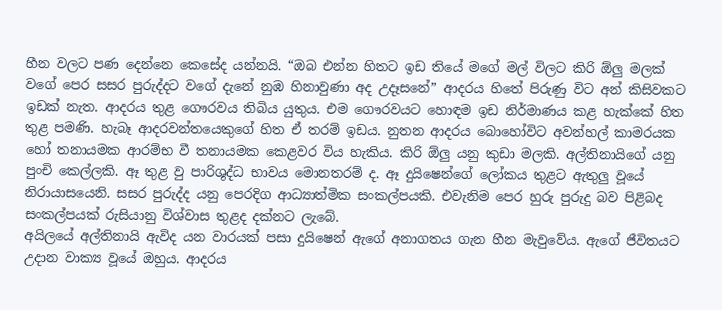හීන වලට පණ දෙන්නෙ කෙසේද යන්නයි. “ඔබ එන්න හිතට ඉඩ තියේ මගේ මල් විලට කිරි ඕලු මලක් වගේ පෙර සසර පුරුද්දට වගේ දැනේ නුඹ හිනාවුණා අද උදෑසනේ” ආදරය හිතේ පිරුණු විට අන් කිසිවකට ඉඩක් නැත. ආදරය තුළ ගෞරවය තිබිය යුතුය. එම ගෞරවයට හොඳම ඉඩ නිර්මාණය කළ හැක්කේ හිත තුළ පමණි. හැබෑ ආදරවන්තයෙකුගේ හිත ඒ තරම් ඉඩය. නුතන ආදරය බොහෝවිට අවන්හල් කාමරයක හෝ තනායමක ආරම්භ වී තනායමක කෙළවර විය හැකිය. කිරි ඕලු යනු කුඩා මලකි. අල්තිනායිගේ යනු පුංචි කෙල්ලකි. ඈ තුළ වු පාරිශුද්ධ භාවය මොනතරම් ද. ඈ දුයිෂෙන්ගේ ලෝකය තුළට ඇතුලු වූයේ නිරායාසයෙනි. සසර පුරුද්ද යනු පෙරදිග ආධ්‍යාත්මික සංකල්පයකි. එවැනිම පෙර හුරු පුරුදු බව පිළිබද සංකල්පයක් රුසියානු විශ්වාස තුළද දක්නට ලැබේ.
අයිලයේ අල්තිනායි ඇවිද යන වාරයක් පසා දුයිෂෙන් ඇගේ අනාගතය ගැන හීන මැවුවේය. ඇගේ ජීවිතයට උදාන වාක්‍ය වූයේ ඔහුය. ආදරය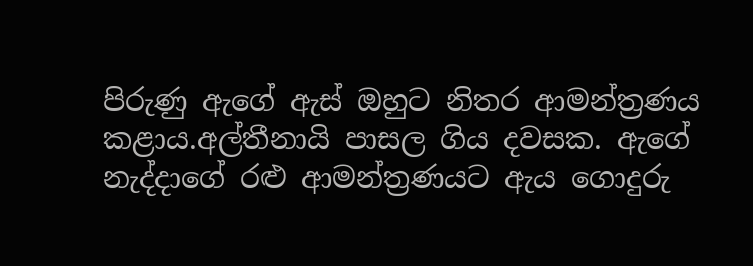පිරුණු ඇගේ ඇස් ඔහුට නිතර ආමන්ත්‍රණය කළාය.අල්තීනායි පාසල ගිය දවසක. ඇගේ නැද්දාගේ රළු ආමන්ත්‍රණයට ඇය ගොදුරු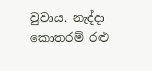වුවාය. නැද්දා කොතරම් රළු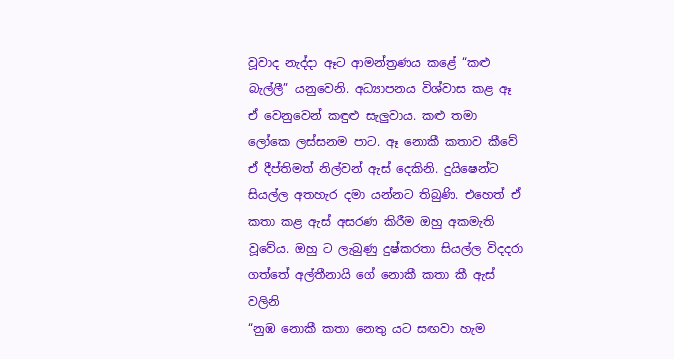වූවාද නැද්දා ඈට ආමන්ත්‍රණය කළේ “කළු බැල්ලී” යනුවෙනි. අධ්‍යාපනය විශ්වාස කළ ඈ ඒ වෙනුවෙන් කඳුළු සැලුවාය. කළු තමා ලෝකෙ ලස්සනම පාට. ඈ නොකී කතාව කීවේ ඒ දීප්තිමත් නිල්වන් ඇස් දෙකිනි. දුයිෂෙන්ට සියල්ල අතහැර දමා යන්නට තිබුණි. එහෙත් ඒ කතා කළ ඇස් අසරණ කිරීම ඔහු අකමැති වූවේය. ඔහු ට ලැබුණු දුෂ්කරතා සියල්ල විදදරා ගත්තේ අල්තීනායි ගේ නොකී කතා කී ඇස් වලිනි
“නුඹ නොකී කතා නෙතු යට සඟවා හැම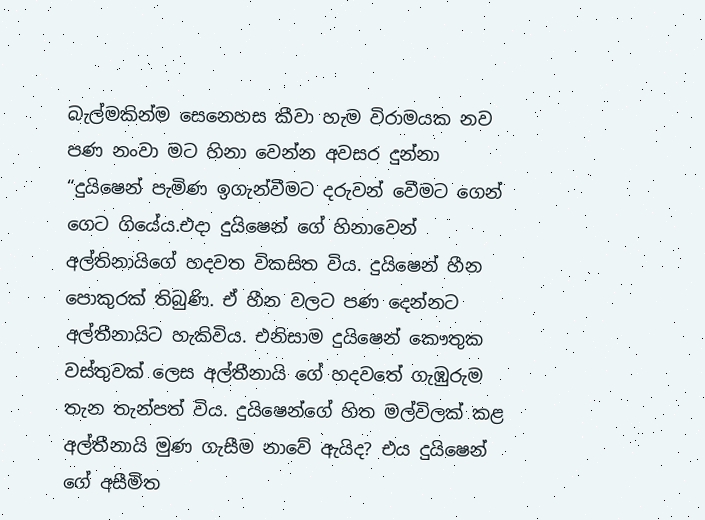බැල්මකින්ම සෙනෙහස කීවා හැම විරාමයක නව පණ නංවා මට හිනා වෙන්න අවසර දුන්නා
“දුයිෂෙන් පැමිණ ඉගැන්වීමට දරුවන් වෙීමට ගෙන් ගෙට ගියේය.එදා දුයිෂෙන් ගේ හිනාවෙන් අල්තිනායිගේ හදවත විකසිත විය. දුයිෂෙන් හීන පොකුරක් තිබුණි. ඒ හීන වලට පණ දෙන්නට අල්තීනායිට හැකිවිය. එනිසාම දුයිෂෙන් කෞතුක වස්තුවක් ලෙස අල්තීනායි ගේ හදවතේ ගැඹුරුම තැන තැන්පත් විය. දුයිෂෙන්ගේ හිත මල්විලක් කළ අල්තීනායි මුණ ගැසීම නාවේ ඇයිද? එය දුයිෂෙන් ගේ අසීමිත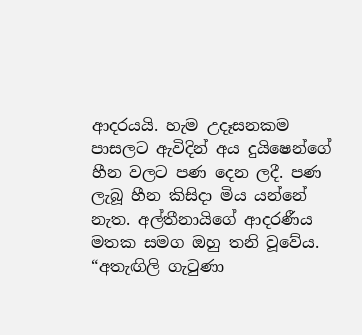ආදරයයි. හැම උදෑසනකම පාසලට ඇවිදින් අය දුයිෂෙන්ගේ හීන වලට පණ දෙන ලදී. පණ ලැබූ හීන කිසිදා මිය යන්නේ නැත. අල්තීනායිගේ ආදරණීය මතක සමග ඔහු තනි වූවේය. “අතැඟිලි ගැටුණා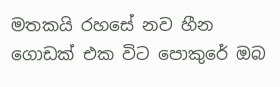මතකයි රහසේ නව හීන ගොඩක් එක විට පොකුරේ ඔබ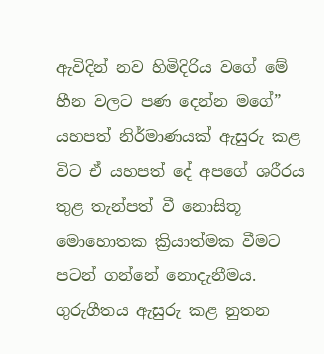ඇවිදින් නව හිමිදිරිය වගේ මේ හීන වලට පණ දෙන්න මගේ” යහපත් නිර්මාණයක් ඇසුරු කළ විට ඒ යහපත් දේ අපගේ ශරීරය තුළ තැන්පත් වී නොසිතූ මොහොතක ක්‍රියාත්මක වීමට පටන් ගන්නේ නොදැනීමය. ගුරුගීතය ඇසුරු කළ නුතන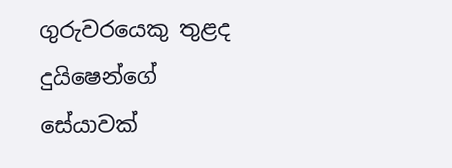ගුරුවරයෙකු තුළද දුයිෂෙන්ගේ සේයාවක්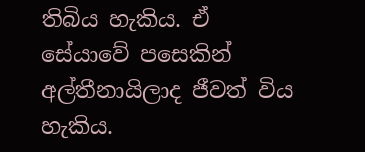තිබිය හැකිය. ඒ සේයාවේ පසෙකින් අල්තීනායිලාද ජීවත් විය හැකිය.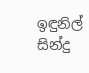ඉඳුනිල් සින්දු